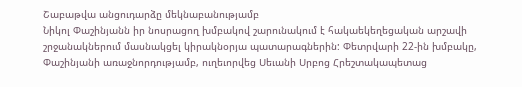Շաբաթվա անցուդարձը մեկնաբանությամբ
Նիկոլ Փաշինյանն իր նոսրացող խմբակով շարունակում է հակաեկեղեցական արշավի շրջանակներում մասնակցել կիրակնօրյա պատարագներին: Փետրվարի 22-ին խմբակը, Փաշինյանի առաջնորդությամբ, ուղեւորվեց Սեւանի Սրբոց Հրեշտակապետաց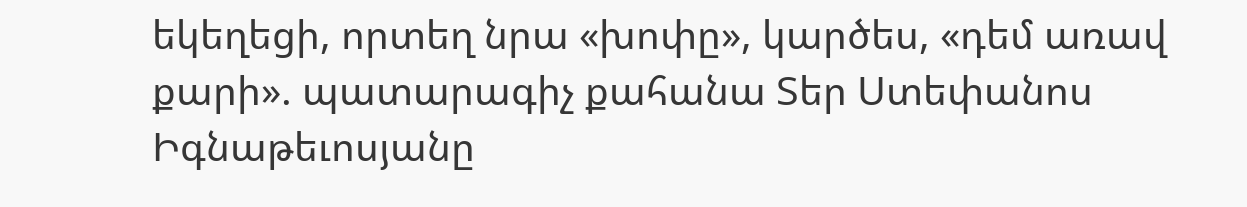եկեղեցի, որտեղ նրա «խոփը», կարծես, «դեմ առավ քարի». պատարագիչ քահանա Տեր Ստեփանոս Իգնաթեւոսյանը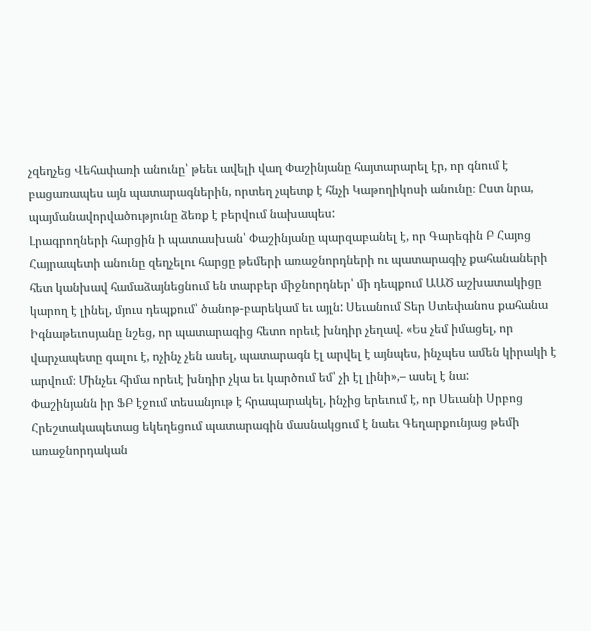չզեղչեց Վեհափառի անունը՝ թեեւ ավելի վաղ Փաշինյանը հայտարարել էր, որ գնում է բացառապես այն պատարագներին, որտեղ չպետք է հնչի Կաթողիկոսի անունը։ Ըստ նրա, պայմանավորվածությունը ձեռք է բերվում նախապես:
Լրագրողների հարցին ի պատասխան՝ Փաշինյանը պարզաբանել է, որ Գարեգին Բ Հայոց Հայրապետի անունը զեղչելու հարցը թեմերի առաջնորդների ու պատարագիչ քահանաների հետ կանխավ համաձայնեցնում են տարբեր միջնորդներ՝ մի դեպքում ԱԱԾ աշխատակիցը կարող է լինել, մյուս դեպքում՝ ծանոթ-բարեկամ եւ այլն: Սեւանում Տեր Ստեփանոս քահանա Իգնաթեւոսյանը նշեց, որ պատարագից հետո որեւէ խնդիր չեղավ. «Ես չեմ իմացել, որ վարչապետը գալու է, ոչինչ չեն ասել, պատարագն էլ արվել է այնպես, ինչպես ամեն կիրակի է արվում։ Մինչեւ հիմա որեւէ խնդիր չկա եւ կարծում եմ՝ չի էլ լինի»,– ասել է նա:
Փաշինյանն իր ՖԲ էջում տեսանյութ է հրապարակել, ինչից երեւում է, որ Սեւանի Սրբոց Հրեշտակապետաց եկեղեցում պատարագին մասնակցում է նաեւ Գեղարքունյաց թեմի առաջնորդական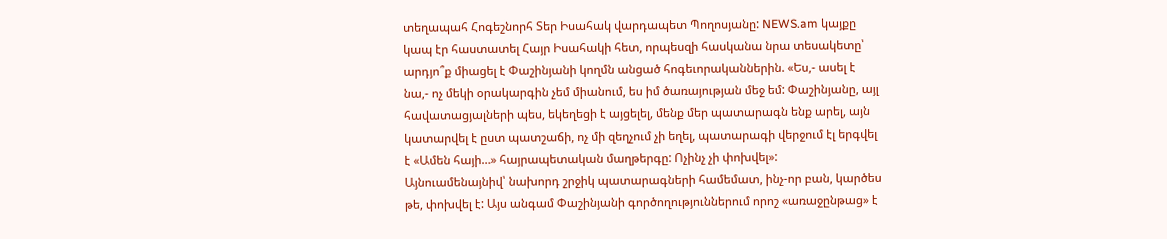տեղապահ Հոգեշնորհ Տեր Իսահակ վարդապետ Պողոսյանը: NEWS.am կայքը կապ էր հաստատել Հայր Իսահակի հետ, որպեսզի հասկանա նրա տեսակետը՝ արդյո՞ք միացել է Փաշինյանի կողմն անցած հոգեւորականներին. «Ես,- ասել է նա,- ոչ մեկի օրակարգին չեմ միանում, ես իմ ծառայության մեջ եմ: Փաշինյանը, այլ հավատացյալների պես, եկեղեցի է այցելել, մենք մեր պատարագն ենք արել, այն կատարվել է ըստ պատշաճի, ոչ մի զեղչում չի եղել, պատարագի վերջում էլ երգվել է «Ամեն հայի…» հայրապետական մաղթերգը: Ոչինչ չի փոխվել»:
Այնուամենայնիվ՝ նախորդ շրջիկ պատարագների համեմատ, ինչ-որ բան, կարծես թե, փոխվել է: Այս անգամ Փաշինյանի գործողություններում որոշ «առաջընթաց» է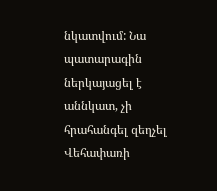նկատվում: Նա պատարագին ներկայացել է աննկատ, չի հրահանգել զեղչել Վեհափառի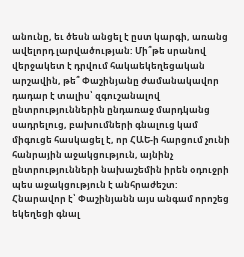անունը, եւ ծեսն անցել է ըստ կարգի, առանց ավելորդ լարվածության: Մի՞թե սրանով վերջակետ է դրվում հակաեկեղեցական արշավին, թե՞ Փաշինյանը ժամանակավոր դադար է տալիս՝ զգուշանալով ընտրություններին ընդառաջ մարդկանց սադրելուց, բախումների գնալուց կամ միգուցե հասկացել է, որ ՀԱԵ-ի հարցում չունի հանրային աջակցություն, այնինչ ընտրությունների նախաշեմին իրեն օդուջրի պես աջակցություն է անհրաժեշտ:
Հնարավոր է՝ Փաշինյանն այս անգամ որոշեց եկեղեցի գնալ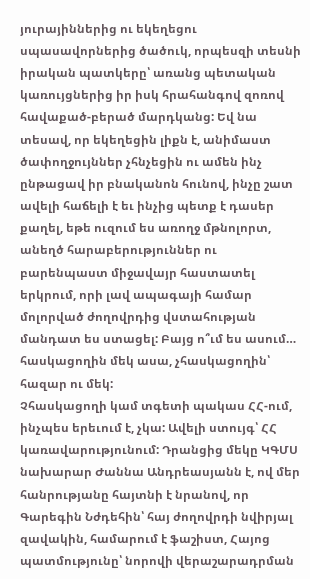յուրայիններից ու եկեղեցու սպասավորներից ծածուկ, որպեսզի տեսնի իրական պատկերը՝ առանց պետական կառույցներից իր իսկ հրահանգով զոռով հավաքած-բերած մարդկանց: Եվ նա տեսավ, որ եկեղեցին լիքն է, անիմաստ ծափողջույններ չհնչեցին ու ամեն ինչ ընթացավ իր բնականոն հունով, ինչը շատ ավելի հաճելի է եւ ինչից պետք է դասեր քաղել, եթե ուզում ես առողջ մթնոլորտ, անեղծ հարաբերություններ ու բարենպաստ միջավայր հաստատել երկրում, որի լավ ապագայի համար մոլորված ժողովրդից վստահության մանդատ ես ստացել: Բայց ո՞ւմ ես ասում… հասկացողին մեկ ասա, չհասկացողին՝ հազար ու մեկ:
Չհասկացողի կամ տգետի պակաս ՀՀ-ում, ինչպես երեւում է, չկա: Ավելի ստույգ՝ ՀՀ կառավարությունում: Դրանցից մեկը ԿԳՄՍ նախարար Ժաննա Անդրեասյանն է, ով մեր հանրությանը հայտնի է նրանով, որ Գարեգին Նժդեհին՝ հայ ժողովրդի նվիրյալ զավակին, համարում է ֆաշիստ, Հայոց պատմությունը՝ նորովի վերաշարադրման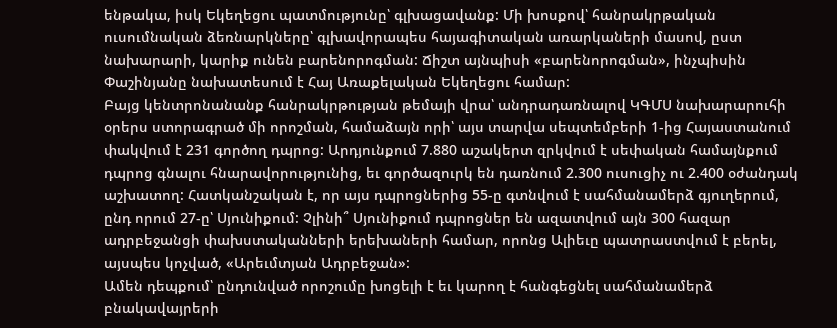ենթակա, իսկ Եկեղեցու պատմությունը՝ գլխացավանք: Մի խոսքով՝ հանրակրթական ուսումնական ձեռնարկները՝ գլխավորապես հայագիտական առարկաների մասով, ըստ նախարարի, կարիք ունեն բարենորոգման: Ճիշտ այնպիսի «բարենորոգման», ինչպիսին Փաշինյանը նախատեսում է Հայ Առաքելական Եկեղեցու համար:
Բայց կենտրոնանանք հանրակրթության թեմայի վրա՝ անդրադառնալով ԿԳՄՍ նախարարուհի օրերս ստորագրած մի որոշման, համաձայն որի՝ այս տարվա սեպտեմբերի 1-ից Հայաստանում փակվում է 231 գործող դպրոց: Արդյունքում 7.880 աշակերտ զրկվում է սեփական համայնքում դպրոց գնալու հնարավորությունից, եւ գործազուրկ են դառնում 2.300 ուսուցիչ ու 2.400 օժանդակ աշխատող: Հատկանշական է, որ այս դպրոցներից 55-ը գտնվում է սահմանամերձ գյուղերում, ընդ որում 27-ը՝ Սյունիքում: Չլինի՞ Սյունիքում դպրոցներ են ազատվում այն 300 հազար ադրբեջանցի փախստականների երեխաների համար, որոնց Ալիեւը պատրաստվում է բերել, այսպես կոչված, «Արեւմտյան Ադրբեջան»:
Ամեն դեպքում՝ ընդունված որոշումը խոցելի է եւ կարող է հանգեցնել սահմանամերձ բնակավայրերի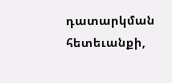դատարկման հետեւանքի,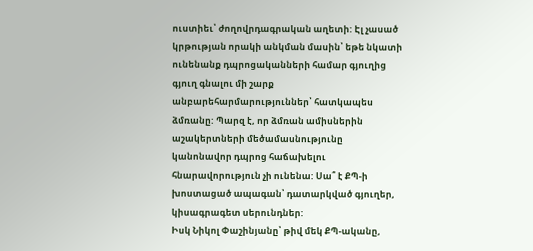ուստիեւ՝ ժողովրդագրական աղետի: Էլ չասած կրթության որակի անկման մասին՝ եթե նկատի ունենանք դպրոցականների համար գյուղից գյուղ գնալու մի շարք անբարեհարմարություններ՝ հատկապես ձմռանը: Պարզ է, որ ձմռան ամիսներին աշակերտների մեծամասնությունը կանոնավոր դպրոց հաճախելու հնարավորություն չի ունենա: Սա՞ է ՔՊ-ի խոստացած ապագան՝ դատարկված գյուղեր, կիսագրագետ սերունդներ:
Իսկ Նիկոլ Փաշինյանը՝ թիվ մեկ ՔՊ-ականը,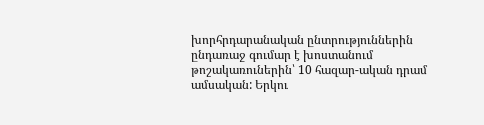խորհրդարանական ընտրություններին ընդառաջ գումար է խոստանում թոշակառուներին՝ 10 հազար-ական դրամ ամսական: Երկու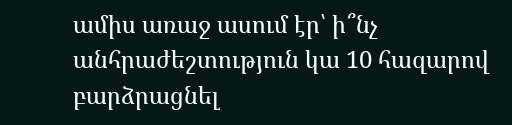ամիս առաջ ասում էր՝ ի՞նչ անհրաժեշտություն կա 10 հազարով բարձրացնել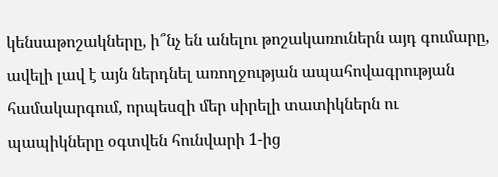կենսաթոշակները, ի՞նչ են անելու թոշակառուներն այդ գումարը, ավելի լավ է այն ներդնել առողջության ապահովագրության համակարգում, որպեսզի մեր սիրելի տատիկներն ու պապիկները օգտվեն հունվարի 1-ից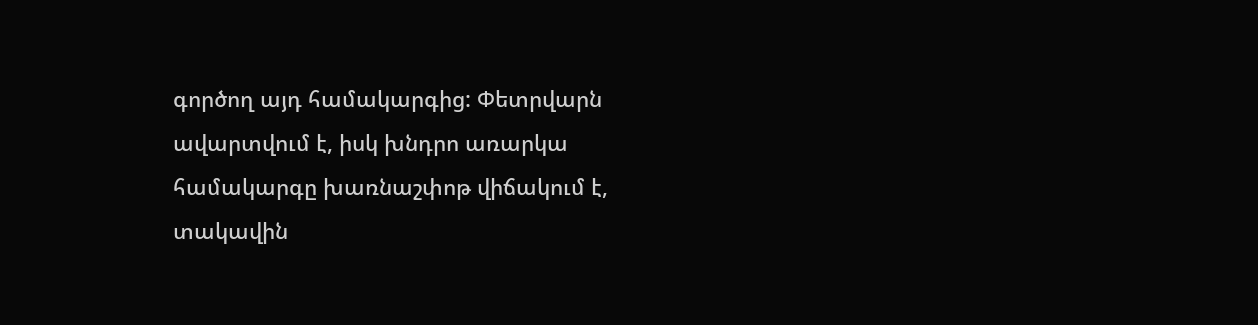գործող այդ համակարգից: Փետրվարն ավարտվում է, իսկ խնդրո առարկա համակարգը խառնաշփոթ վիճակում է, տակավին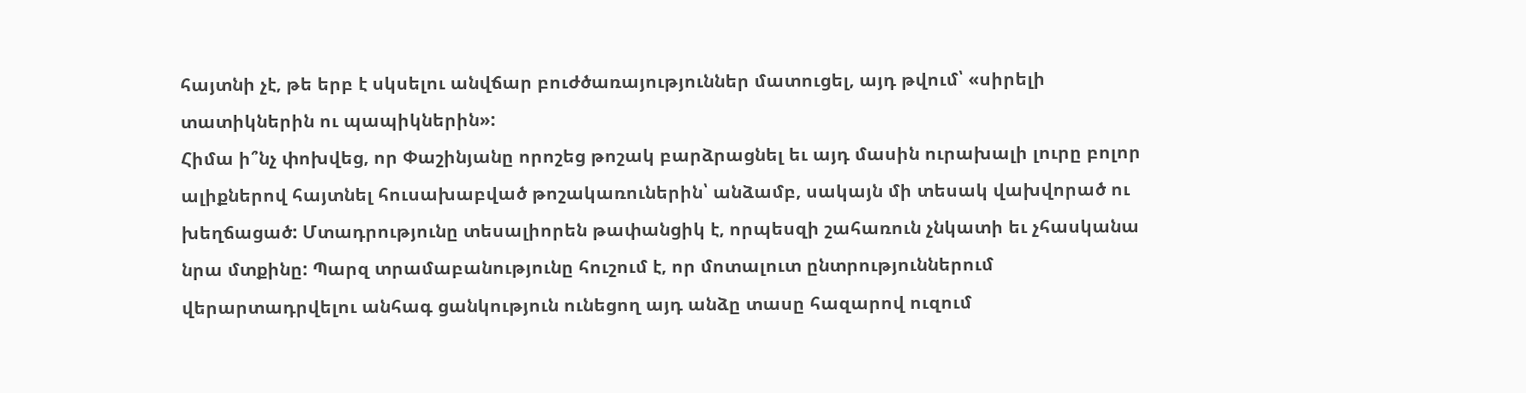հայտնի չէ, թե երբ է սկսելու անվճար բուժծառայություններ մատուցել, այդ թվում՝ «սիրելի տատիկներին ու պապիկներին»:
Հիմա ի՞նչ փոխվեց, որ Փաշինյանը որոշեց թոշակ բարձրացնել եւ այդ մասին ուրախալի լուրը բոլոր ալիքներով հայտնել հուսախաբված թոշակառուներին՝ անձամբ, սակայն մի տեսակ վախվորած ու խեղճացած: Մտադրությունը տեսալիորեն թափանցիկ է, որպեսզի շահառուն չնկատի եւ չհասկանա նրա մտքինը: Պարզ տրամաբանությունը հուշում է, որ մոտալուտ ընտրություններում վերարտադրվելու անհագ ցանկություն ունեցող այդ անձը տասը հազարով ուզում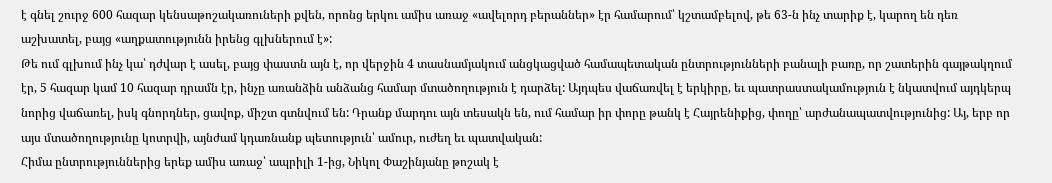է գնել շուրջ 600 հազար կենսաթոշակառուների քվեն, որոնց երկու ամիս առաջ «ավելորդ բերաններ» էր համարում՝ կշտամբելով, թե 63-ն ինչ տարիք է, կարող են դեռ աշխատել, բայց «աղքատությունն իրենց գլխներում է»:
Թե ում գլխում ինչ կա՝ դժվար է ասել, բայց փաստն այն է, որ վերջին 4 տասնամյակում անցկացված համապետական ընտրությունների բանալի բառը, որ շատերին գայթակղում էր, 5 հազար կամ 10 հազար դրամն էր, ինչը առանձին անձանց համար մտածողություն է դարձել: Այդպես վաճառվել է երկիրը, եւ պատրաստակամություն է նկատվում այդկերպ նորից վաճառել, իսկ գնորդներ, ցավոք, միշտ գտնվում են: Դրանք մարդու այն տեսակն են, ում համար իր փորը թանկ է Հայրենիքից, փողը՝ արժանապատվությունից: Այ, երբ որ այս մտածողությունը կոտրվի, այնժամ կդառնանք պետություն՝ ամուր, ուժեղ եւ պատվական:
Հիմա ընտրություններից երեք ամիս առաջ՝ ապրիլի 1-ից, Նիկոլ Փաշինյանը թոշակ է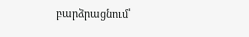բարձրացնում՝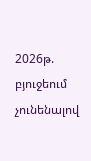2026թ. բյուջեում չունենալով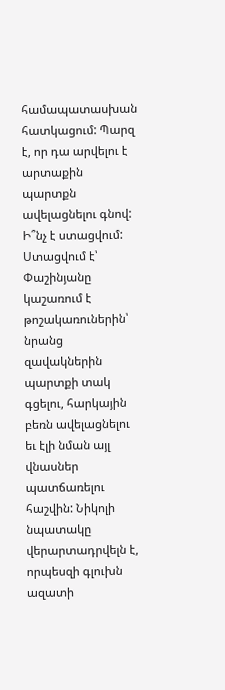համապատասխան հատկացում: Պարզ է, որ դա արվելու է արտաքին պարտքն ավելացնելու գնով: Ի՞նչ է ստացվում: Ստացվում է՝ Փաշինյանը կաշառում է թոշակառուներին՝ նրանց զավակներին պարտքի տակ գցելու, հարկային բեռն ավելացնելու եւ էլի նման այլ վնասներ պատճառելու հաշվին: Նիկոլի նպատակը վերարտադրվելն է, որպեսզի գլուխն ազատի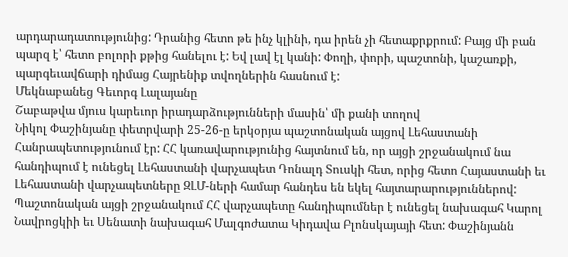արդարադատությունից: Դրանից հետո թե ինչ կլինի, դա իրեն չի հետաքրքրում: Բայց մի բան պարզ է՝ հետո բոլորի քթից հանելու է: Եվ լավ էլ կանի: Փողի, փորի, պաշտոնի, կաշառքի, պարգեւավճարի դիմաց Հայրենիք տվողներին հասնում է:
Մեկնաբանեց Գեւորգ Լալայանը
Շաբաթվա մյուս կարեւոր իրադարձությունների մասին՝ մի քանի տողով
Նիկոլ Փաշինյանը փետրվարի 25-26-ը երկօրյա պաշտոնական այցով Լեհաստանի Հանրապետությունում էր: ՀՀ կառավարությունից հայտնում են, որ այցի շրջանակում նա հանդիպում է ունեցել Լեհաստանի վարչապետ Դոնալդ Տուսկի հետ, որից հետո Հայաստանի եւ Լեհաստանի վարչապետները ԶԼՄ-ների համար հանդես են եկել հայտարարություններով: Պաշտոնական այցի շրջանակում ՀՀ վարչապետը հանդիպումներ է ունեցել նախագահ Կարոլ Նավրոցկիի եւ Սենատի նախագահ Մալգոժատա Կիդավա Բլոնսկայայի հետ: Փաշինյանն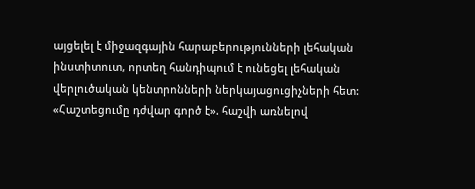այցելել է միջազգային հարաբերությունների լեհական ինստիտուտ, որտեղ հանդիպում է ունեցել լեհական վերլուծական կենտրոնների ներկայացուցիչների հետ:
«Հաշտեցումը դժվար գործ է». հաշվի առնելով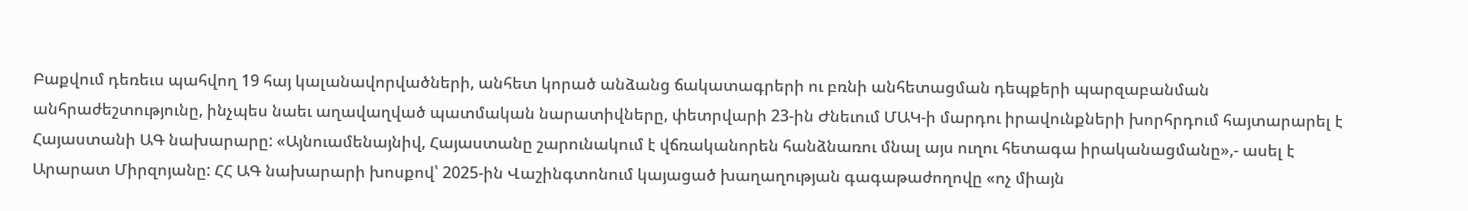Բաքվում դեռեւս պահվող 19 հայ կալանավորվածների, անհետ կորած անձանց ճակատագրերի ու բռնի անհետացման դեպքերի պարզաբանման անհրաժեշտությունը, ինչպես նաեւ աղավաղված պատմական նարատիվները, փետրվարի 23-ին Ժնեւում ՄԱԿ-ի մարդու իրավունքների խորհրդում հայտարարել է Հայաստանի ԱԳ նախարարը: «Այնուամենայնիվ, Հայաստանը շարունակում է վճռականորեն հանձնառու մնալ այս ուղու հետագա իրականացմանը»,- ասել է Արարատ Միրզոյանը: ՀՀ ԱԳ նախարարի խոսքով՝ 2025-ին Վաշինգտոնում կայացած խաղաղության գագաթաժողովը «ոչ միայն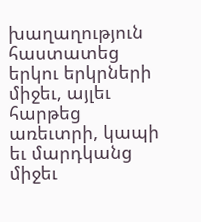խաղաղություն հաստատեց երկու երկրների միջեւ, այլեւ հարթեց առեւտրի, կապի եւ մարդկանց միջեւ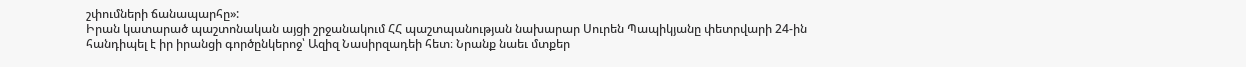շփումների ճանապարհը»:
Իրան կատարած պաշտոնական այցի շրջանակում ՀՀ պաշտպանության նախարար Սուրեն Պապիկյանը փետրվարի 24-ին հանդիպել է իր իրանցի գործընկերոջ՝ Ազիզ Նասիրզադեի հետ։ Նրանք նաեւ մտքեր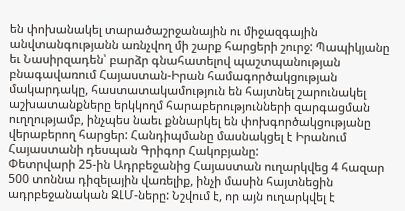են փոխանակել տարածաշրջանային ու միջազգային անվտանգությանն առնչվող մի շարք հարցերի շուրջ: Պապիկյանը եւ Նասիրզադեն՝ բարձր գնահատելով պաշտպանության բնագավառում Հայաստան-Իրան համագործակցության մակարդակը, հաստատակամություն են հայտնել շարունակել աշխատանքները երկկողմ հարաբերությունների զարգացման ուղղությամբ, ինչպես նաեւ քննարկել են փոխգործակցությանը վերաբերող հարցեր: Հանդիպմանը մասնակցել է Իրանում Հայաստանի դեսպան Գրիգոր Հակոբյանը:
Փետրվարի 25-ին Ադրբեջանից Հայաստան ուղարկվեց 4 հազար 500 տոննա դիզելային վառելիք, ինչի մասին հայտնեցին ադրբեջանական ԶԼՄ-ները: Նշվում է, որ այն ուղարկվել է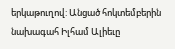երկաթուղով: Անցած հոկտեմբերին նախագահ Իլհամ Ալիեւը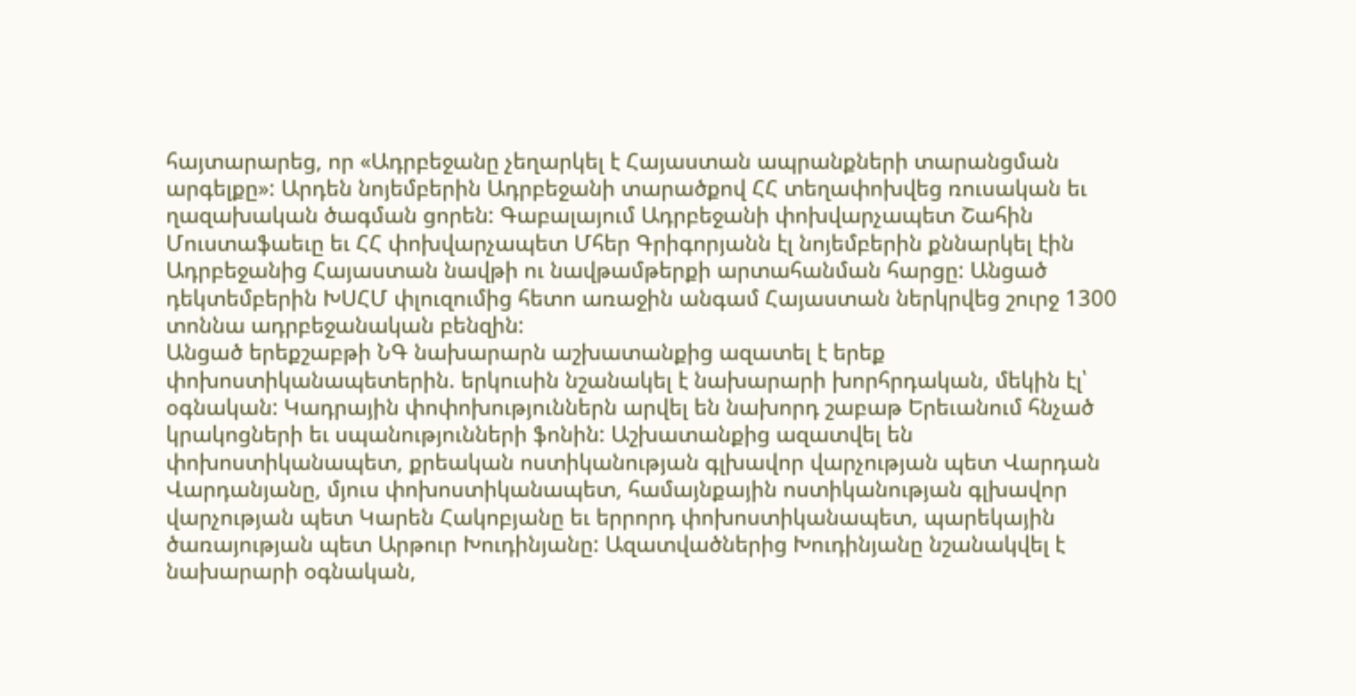հայտարարեց, որ «Ադրբեջանը չեղարկել է Հայաստան ապրանքների տարանցման արգելքը»: Արդեն նոյեմբերին Ադրբեջանի տարածքով ՀՀ տեղափոխվեց ռուսական եւ ղազախական ծագման ցորեն: Գաբալայում Ադրբեջանի փոխվարչապետ Շահին Մուստաֆաեւը եւ ՀՀ փոխվարչապետ Մհեր Գրիգորյանն էլ նոյեմբերին քննարկել էին Ադրբեջանից Հայաստան նավթի ու նավթամթերքի արտահանման հարցը: Անցած դեկտեմբերին ԽՍՀՄ փլուզումից հետո առաջին անգամ Հայաստան ներկրվեց շուրջ 1300 տոննա ադրբեջանական բենզին:
Անցած երեքշաբթի ՆԳ նախարարն աշխատանքից ազատել է երեք փոխոստիկանապետերին. երկուսին նշանակել է նախարարի խորհրդական, մեկին էլ՝ օգնական: Կադրային փոփոխություններն արվել են նախորդ շաբաթ Երեւանում հնչած կրակոցների եւ սպանությունների ֆոնին: Աշխատանքից ազատվել են փոխոստիկանապետ, քրեական ոստիկանության գլխավոր վարչության պետ Վարդան Վարդանյանը, մյուս փոխոստիկանապետ, համայնքային ոստիկանության գլխավոր վարչության պետ Կարեն Հակոբյանը եւ երրորդ փոխոստիկանապետ, պարեկային ծառայության պետ Արթուր Խուդինյանը: Ազատվածներից Խուդինյանը նշանակվել է նախարարի օգնական,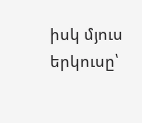իսկ մյուս երկուսը՝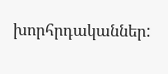խորհրդականներ: